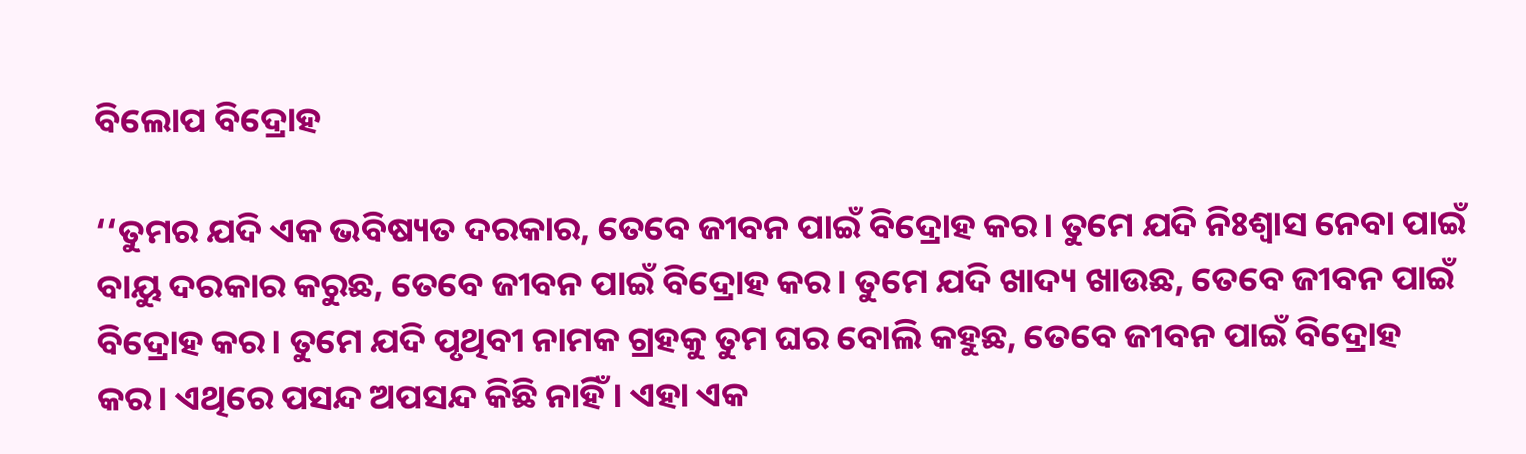ବିଲୋପ ବିଦ୍ରୋହ

‘‘ତୁମର ଯଦି ଏକ ଭବିଷ୍ୟତ ଦରକାର, ତେବେ ଜୀବନ ପାଇଁ ବିଦ୍ରୋହ କର। ତୁମେ ଯଦି ନିଃଶ୍ବାସ ନେବା ପାଇଁ ବାୟୁ ଦରକାର କରୁଛ, ତେବେ ଜୀବନ ପାଇଁ ବିଦ୍ରୋହ କର। ତୁମେ ଯଦି ଖାଦ୍ୟ ଖାଉଛ, ତେବେ ଜୀବନ ପାଇଁ ବିଦ୍ରୋହ କର। ତୁମେ ଯଦି ପୃଥିବୀ ନାମକ ଗ୍ରହକୁ ତୁମ ଘର ବୋଲି କହୁଛ, ତେବେ ଜୀବନ ପାଇଁ ବିଦ୍ରୋହ କର। ଏଥିରେ ପସନ୍ଦ ଅପସନ୍ଦ କିଛି ନାହିଁ। ଏହା ଏକ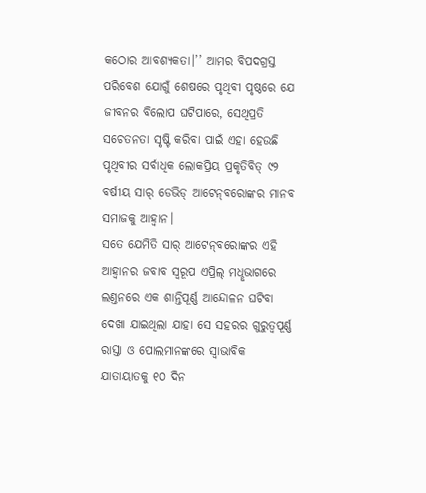କଠୋର ଆବଶ୍ୟକତା।’’ ଆମର ବିପଦଗ୍ରସ୍ତ ପରିବେଶ ଯୋଗୁଁ ଶେଷରେ ପୃଥିବୀ ପୃଷ୍ଠରେ ଯେ ଜୀବନର ବିଲୋପ ଘଟିପାରେ, ସେଥିପ୍ରତି ସଚେତନତା ସୃଷ୍ଟି କରିବା ପାଇଁ ଏହା ହେଉଛି ପୃଥିବୀର ସର୍ବାଧିକ ଲୋକପ୍ରିୟ ପ୍ରକୃତିବିତ୍‌ ୯୨ ବର୍ଷୀୟ ସାର‌୍‌ ଡେଭିଡ୍‌ ଆଟେନ୍‌ବରୋଙ୍କର ମାନବ ସମାଜକୁ ଆହ୍ବାନ।
ସତେ ଯେମିତି ସାର‌୍‌ ଆଟେନ୍‌ବରୋଙ୍କର ଏହି ଆହ୍ବାନର ଜବାବ ସ୍ବରୂପ ଏପ୍ରିଲ୍‌ ମଧୢଭାଗରେ ଲଣ୍ତନରେ ଏକ ଶାନ୍ତିପୂର୍ଣ୍ଣ ଆନ୍ଦୋଳନ ଘଟିବା ଦେଖା ଯାଇଥିଲା ଯାହା ସେ ସହରର ଗୁରୁତ୍ବପୂର୍ଣ୍ଣ ରାସ୍ତା ଓ ପୋଲମାନଙ୍କରେ ସ୍ବାଭାବିକ ଯାତାୟାତକୁ ୧୦ ଦିନ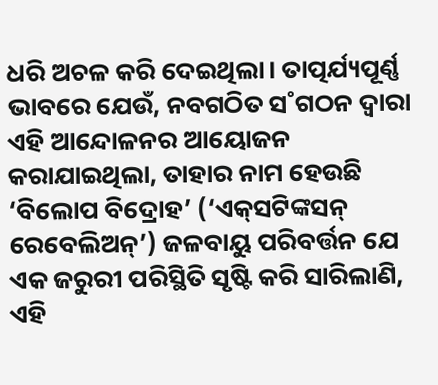ଧରି ଅଚଳ କରି ଦେଇଥିଲା। ତାତ୍ପର୍ଯ୍ୟପୂର୍ଣ୍ଣ ଭାବରେ ଯେଉଁ, ନବଗଠିତ ସ˚ଗଠନ ଦ୍ବାରା ଏହି ଆନ୍ଦୋଳନର ଆୟୋଜନ କରାଯାଇଥିଲା, ତାହାର ନାମ ହେଉଛି ‘ବିଲୋପ ବିଦ୍ରୋହ’ (‘ଏକ୍‌ସଟିଙ୍କସନ୍‌ ରେବେଲିଅନ୍‌’) ଜଳବାୟୁ ପରିବର୍ତ୍ତନ ଯେ ଏକ ଜରୁରୀ ପରିସ୍ଥିତି ସୃଷ୍ଟି କରି ସାରିଲାଣି, ଏହି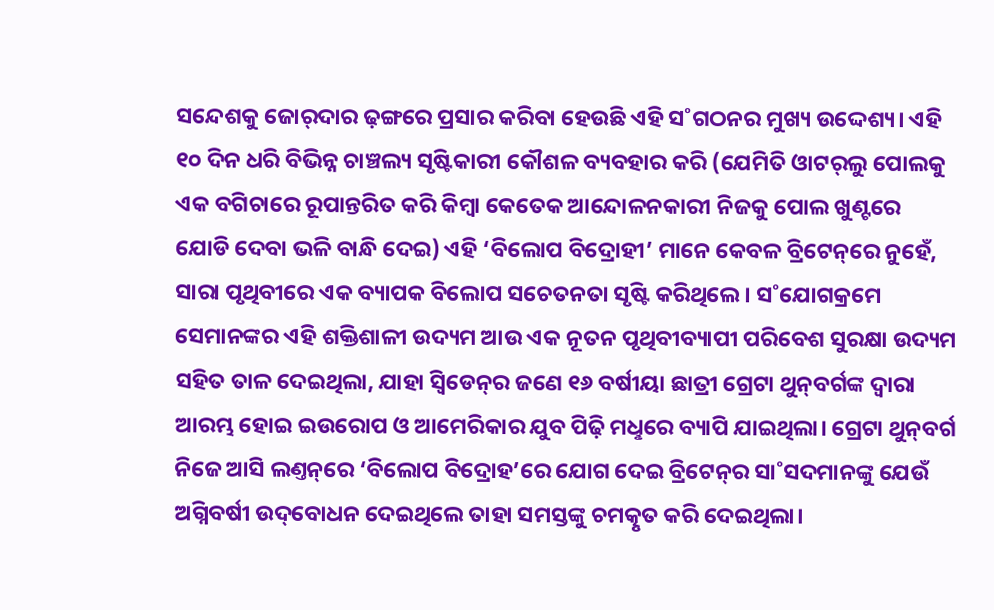ସନ୍ଦେଶକୁ ଜୋର‌୍‌ଦାର ଢ଼ଙ୍ଗରେ ପ୍ରସାର କରିବା ହେଉଛି ଏହି ସ˚ଗଠନର ମୁଖ୍ୟ ଉଦ୍ଦେଶ୍ୟ। ଏହି ୧୦ ଦିନ ଧରି ବିଭିନ୍ନ ଚାଞ୍ଚଲ୍ୟ ସୃଷ୍ଟିକାରୀ କୌଶଳ ବ୍ୟବହାର କରି (ଯେମିତି ଓାଟର‌୍‌ଲୁ ପୋଲକୁ ଏକ ବଗିଚାରେ ରୂପାନ୍ତରିତ କରି କିମ୍ବା କେତେକ ଆନ୍ଦୋଳନକାରୀ ନିଜକୁ ପୋଲ ଖୁଣ୍ଟରେ ଯୋଡି ଦେବା ଭଳି ବାନ୍ଧି ଦେଇ) ଏହି ‘ବିଲୋପ ବିଦ୍ରୋହୀ’ ମାନେ କେବଳ ବ୍ରିଟେନ୍‌ରେ ନୁହେଁ, ସାରା ପୃଥିବୀରେ ଏକ ବ୍ୟାପକ ବିଲୋପ ସଚେତନତା ସୃଷ୍ଟି କରିଥିଲେ। ସ˚ଯୋଗକ୍ରମେ ସେମାନଙ୍କର ଏହି ଶକ୍ତିଶାଳୀ ଉଦ୍ୟମ ଆଉ ଏକ ନୂତନ ପୃଥିବୀବ୍ୟାପୀ ପରିବେଶ ସୁରକ୍ଷା ଉଦ୍ୟମ ସହିତ ତାଳ ଦେଇଥିଲା, ଯାହା ସ୍ବିଡେନ୍‌ର ଜଣେ ୧୬ ବର୍ଷୀୟା ଛାତ୍ରୀ ଗ୍ରେଟା ଥୁନ୍‌ବର୍ଗଙ୍କ ଦ୍ବାରା ଆରମ୍ଭ ହୋଇ ଇଉରୋପ ଓ ଆମେରିକାର ଯୁବ ପିଢ଼ି ମଧୢରେ ବ୍ୟାପି ଯାଇଥିଲା। ଗ୍ରେଟା ଥୁନ୍‌ବର୍ଗ ନିଜେ ଆସି ଲଣ୍ତନ୍‌ରେ ‘ବିଲୋପ ବିଦ୍ରୋହ’ରେ ଯୋଗ ଦେଇ ବ୍ରିଟେନ୍‌ର ସା˚ସଦମାନଙ୍କୁ ଯେଉଁ ଅଗ୍ନିବର୍ଷୀ ଉଦ୍‌ବୋଧନ ଦେଇଥିଲେ ତାହା ସମସ୍ତଙ୍କୁ ଚମତ୍କୃତ କରି ଦେଇଥିଲା।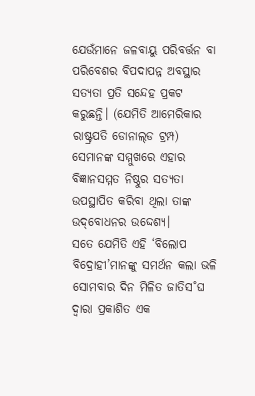ଯେଉଁମାନେ ଜଳବାୟୁ ପରିବର୍ତ୍ତନ ବା ପରିବେଶର ବିପଦାପନ୍ନ ଅବସ୍ଥାର ସତ୍ୟତା ପ୍ରତି ସନ୍ଦେହ ପ୍ରକଟ କରୁଛନ୍ତି। (ଯେମିତି ଆମେରିକାର ରାଷ୍ଟ୍ରପତି ଡୋନାଲ୍‌ଡ ଟ୍ରମ୍ପ) ସେମାନଙ୍କ ସମ୍ମୁଖରେ ଏହାର ବିଜ୍ଞାନସମ୍ମତ ନିଷ୍ଠୁର ସତ୍ୟତା ଉପସ୍ଥାପିତ କରିବା ଥିଲା ତାଙ୍କ ଉଦ୍‌ବୋଧନର ଉଦ୍ଦେଶ୍ୟ।
ସତେ ଯେମିତି ଏହି ‘ବିଲୋପ ବିଦ୍ରୋହୀ’ମାନଙ୍କୁ ସମର୍ଥନ କଲା ଭଳି ସୋମବାର ଦିନ ମିଳିତ ଜାତିସ˚ଘ ଦ୍ବାରା ପ୍ରକାଶିତ ଏକ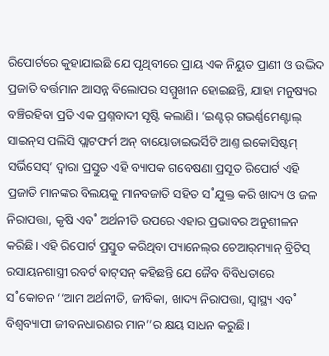ରିପୋର୍ଟରେ କୁହାଯାଇଛି ଯେ ପୃଥିବୀରେ ପ୍ରାୟ ଏକ ନିୟୁତ ପ୍ରାଣୀ ଓ ଉଦ୍ଭିଦ ପ୍ରଜାତି ବର୍ତ୍ତମାନ ଆସନ୍ନ ବିଲୋପର ସମ୍ମୁଖୀନ ହୋଇଛନ୍ତି, ଯାହା ମନୁଷ୍ୟର ବଞ୍ଚିରହିବା ପ୍ରତି ଏକ ପ୍ରଶ୍ନବାଦୀ ସୃଷ୍ଟି କଲାଣି। ‘ଇଣ୍ଟର‌୍‌ ଗଭର୍ଣ୍ଣମେଣ୍ଟାଲ୍‌ ସାଇନ୍‌ସ ପଲିସି ପ୍ଲାଟଫର୍ମ ଅନ୍‌ ବାୟୋଡାଇଭର୍ସିଟି ଆଣ୍ତ ଇକୋସିଷ୍ଟମ୍‌ ସର୍ଭିସେସ୍‌’ ଦ୍ବାରା ପ୍ରସ୍ତୁତ ଏହି ବ୍ୟାପକ ଗବେଷଣା ପ୍ରସୂତ ରିପୋର୍ଟ ଏହି ପ୍ରଜାତି ମାନଙ୍କର ବିଲୟକୁ ମାନବଜାତି ସହିତ ସ˚ଯୁକ୍ତ କରି ଖାଦ୍ୟ ଓ ଜଳ ନିରାପତ୍ତା, କୃଷି ଏବ˚ ଅର୍ଥନୀତି ଉପରେ ଏହାର ପ୍ରଭାବର ଅନୁଶୀଳନ କରିଛି। ଏହି ରିପୋର୍ଟ ପ୍ରସ୍ତୁତ କରିଥିବା ପ୍ୟାନେଲ୍‌ର ଚେଆର‌୍‌ମ୍ୟାନ୍‌ ବ୍ରିଟିସ୍‌ ରସାୟନଶାସ୍ତ୍ରୀ ରବର୍ଟ ଵାଟ୍‌ସନ୍‌ କହିଛନ୍ତି ଯେ ଜୈବ ବିବିଧତାରେ ସ˚କୋଚନ ‘‘ଆମ ଅର୍ଥନୀତି, ଜୀବିକା, ଖାଦ୍ୟ ନିରାପତ୍ତା, ସ୍ବାସ୍ଥ୍ୟ ଏବ˚ ବିଶ୍ବବ୍ୟାପୀ ଜୀବନଧାରଣର ମାନ’’ର କ୍ଷୟ ସାଧନ କରୁଛି।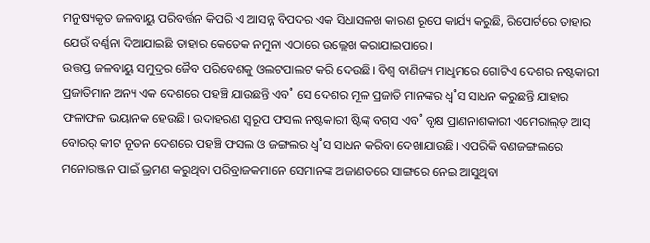ମନୁଷ୍ୟକୃତ ଜଳବାୟୁ ପରିବର୍ତ୍ତନ କିପରି ଏ ଆସନ୍ନ ବିପଦର ଏକ ସିଧାସଳଖ କାରଣ ରୂପେ କାର୍ଯ୍ୟ କରୁଛି, ରିପୋର୍ଟରେ ତାହାର ଯେଉଁ ବର୍ଣ୍ଣନା ଦିଆଯାଇଛି ତାହାର କେତେକ ନମୁନା ଏଠାରେ ଉଲ୍ଲେଖ କରାଯାଇପାରେ।
ଉତ୍ତପ୍ତ ଜଳବାୟୁ ସମୁଦ୍ରର ଜୈବ ପରିବେଶକୁ ଓଲଟପାଲଟ କରି ଦେଉଛି। ବିଶ୍ବ ବାଣିଜ୍ୟ ମାଧୢମରେ ଗୋଟିଏ ଦେଶର ନଷ୍ଟକାରୀ ପ୍ରଜାତିମାନ ଅନ୍ୟ ଏକ ଦେଶରେ ପହଞ୍ଚି ଯାଉଛନ୍ତି ଏବ˚ ସେ ଦେଶର ମୂଳ ପ୍ରଜାତି ମାନଙ୍କର ଧ୍ବ˚ସ ସାଧନ କରୁଛନ୍ତି ଯାହାର ଫଳାଫଳ ଭୟାନକ ହେଉଛି। ଉଦାହରଣ ସ୍ବରୂପ ଫସଲ ନଷ୍ଟକାରୀ ଷ୍ଟିଙ୍କ୍‌ ବଗ୍‌ସ ଏବ˚ ବୃକ୍ଷ ପ୍ରାଣନାଶକାରୀ ଏମେରାଲ୍‌ଡ଼ ଆସ୍‌ ବୋରର‌୍‌ କୀଟ ନୂତନ ଦେଶରେ ପହଞ୍ଚି ଫସଲ ଓ ଜଙ୍ଗଲର ଧ୍ବ˚ସ ସାଧନ କରିବା ଦେଖାଯାଉଛି। ଏପରିକି ବଣଜଙ୍ଗଲରେ ମନୋରଞ୍ଜନ ପାଇଁ ଭ୍ରମଣ କରୁଥିବା ପରିବ୍ରାଜକମାନେ ସେମାନଙ୍କ ଅଜାଣତରେ ସାଙ୍ଗରେ ନେଇ ଆସୁଥିବା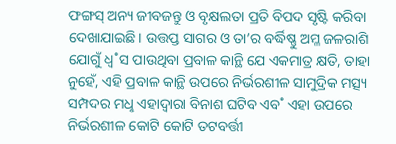ଫଙ୍ଗସ୍‌ ଅନ୍ୟ ଜୀବଜନ୍ତୁ ଓ ବୃକ୍ଷଲତା ପ୍ରତି ବିପଦ ସୃଷ୍ଟି କରିବା ଦେଖାଯାଇଛି। ଉତ୍ତପ୍ତ ସାଗର ଓ ତା’ର ବର୍ଦ୍ଧିଷ୍ଣୁ ଅମ୍ଳ ଜଳରାଶି ଯୋଗୁଁ ଧ୍ବ˚ସ ପାଉଥିବା ପ୍ରବାଳ କାନ୍ଥି ଯେ ଏକମାତ୍ର କ୍ଷତି, ତାହା ନୁହେଁ, ଏହି ପ୍ରବାଳ କାନ୍ଥି ଉପରେ ନିର୍ଭରଶୀଳ ସାମୁଦ୍ରିକ ମତ୍ସ୍ୟ ସମ୍ପଦର ମଧୢ ଏହାଦ୍ବାରା ବିନାଶ ଘଟିବ ଏବ˚ ଏହା ଉପରେ ନିର୍ଭରଶୀଳ କୋଟି କୋଟି ତଟବର୍ତ୍ତୀ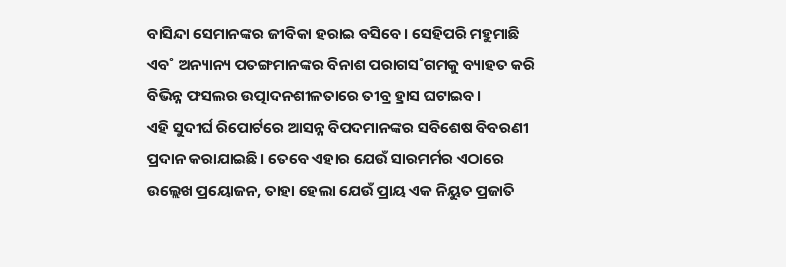ବାସିନ୍ଦା ସେମାନଙ୍କର ଜୀବିକା ହରାଇ ବସିବେ। ସେହିପରି ମହୁମାଛି ଏବ˚ ଅନ୍ୟାନ୍ୟ ପତଙ୍ଗମାନଙ୍କର ବିନାଶ ପରାଗସ˚ଗମକୁ ବ୍ୟାହତ କରି ବିଭିନ୍ନ ଫସଲର ଉତ୍ପାଦନଶୀଳତାରେ ତୀବ୍ର ହ୍ରାସ ଘଟାଇବ।
ଏହି ସୁଦୀର୍ଘ ରିପୋର୍ଟରେ ଆସନ୍ନ ବିପଦମାନଙ୍କର ସବିଶେଷ ବିବରଣୀ ପ୍ରଦାନ କରାଯାଇଛି। ତେବେ ଏହାର ଯେଉଁ ସାରମର୍ମର ଏଠାରେ ଉଲ୍ଲେଖ ପ୍ରୟୋଜନ, ତାହା ହେଲା ଯେଉଁ ପ୍ରାୟ ଏକ ନିୟୁତ ପ୍ରଜାତି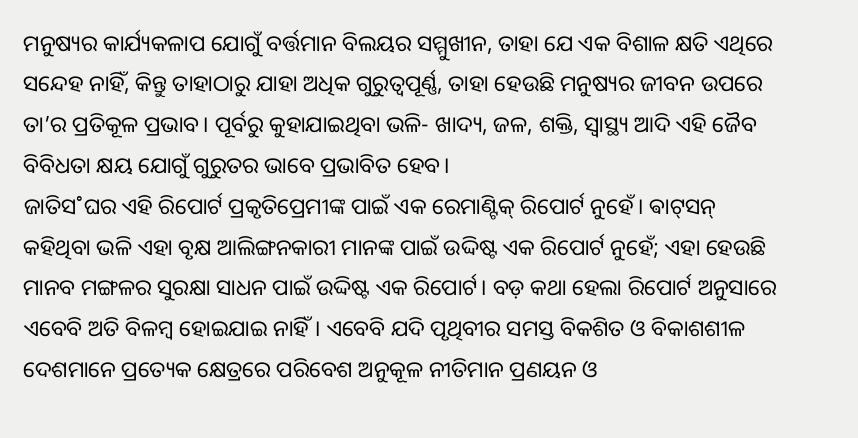ମନୁଷ୍ୟର କାର୍ଯ୍ୟକଳାପ ଯୋଗୁଁ ବର୍ତ୍ତମାନ ବିଲୟର ସମ୍ମୁଖୀନ, ତାହା ଯେ ଏକ ବିଶାଳ କ୍ଷତି ଏଥିରେ ସନ୍ଦେହ ନାହିଁ, କିନ୍ତୁ ତାହାଠାରୁ ଯାହା ଅଧିକ ଗୁରୁତ୍ବପୂର୍ଣ୍ଣ, ତାହା ହେଉଛି ମନୁଷ୍ୟର ଜୀବନ ଉପରେ ତା’ର ପ୍ରତିକୂଳ ପ୍ରଭାବ। ପୂର୍ବରୁ କୁହାଯାଇଥିବା ଭଳି- ଖାଦ୍ୟ, ଜଳ, ଶକ୍ତି, ସ୍ବାସ୍ଥ୍ୟ ଆଦି ଏହି ଜୈବ ବିବିଧତା କ୍ଷୟ ଯୋଗୁଁ ଗୁରୁତର ଭାବେ ପ୍ରଭାବିତ ହେବ।
ଜାତିସ˚ଘର ଏହି ରିପୋର୍ଟ ପ୍ରକୃତିପ୍ରେମୀଙ୍କ ପାଇଁ ଏକ ରେମାଣ୍ଟିକ୍‌ ରିପୋର୍ଟ ନୁହେଁ। ଵାଟ୍‌ସନ୍‌ କହିଥିବା ଭଳି ଏହା ବୃକ୍ଷ ଆଲିଙ୍ଗନକାରୀ ମାନଙ୍କ ପାଇଁ ଉଦ୍ଦିଷ୍ଟ ଏକ ରିପୋର୍ଟ ନୁହେଁ; ଏହା ହେଉଛି ମାନବ ମଙ୍ଗଳର ସୁରକ୍ଷା ସାଧନ ପାଇଁ ଉଦ୍ଦିଷ୍ଟ ଏକ ରିପୋର୍ଟ। ବଡ଼ କଥା ହେଲା ରିପୋର୍ଟ ଅନୁସାରେ ଏବେବି ଅତି ବିଳମ୍ବ ହୋଇଯାଇ ନାହିଁ। ଏବେବି ଯଦି ପୃଥିବୀର ସମସ୍ତ ବିକଶିତ ଓ ବିକାଶଶୀଳ ଦେଶମାନେ ପ୍ରତ୍ୟେକ କ୍ଷେତ୍ରରେ ପରିବେଶ ଅନୁକୂଳ ନୀତିମାନ ପ୍ରଣୟନ ଓ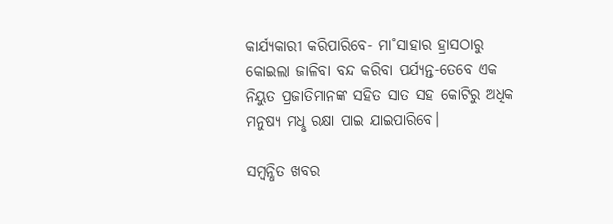କାର୍ଯ୍ୟକାରୀ କରିପାରିବେ- ମା˚ସାହାର ହ୍ରାସଠାରୁ କୋଇଲା ଜାଳିବା ବନ୍ଦ କରିବା ପର୍ଯ୍ୟନ୍ତ-ତେବେ ଏକ ନିୟୁତ ପ୍ରଜାତିମାନଙ୍କ ସହିତ ସାତ ସହ କୋଟିରୁ ଅଧିକ ମନୁଷ୍ୟ ମଧୢ ରକ୍ଷା ପାଇ ଯାଇପାରିବେ।

ସମ୍ବନ୍ଧିତ ଖବର